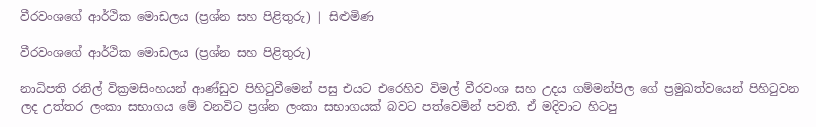වීරවංශගේ ආර්ථික මොඩලය (ප්‍රශ්න සහ පිළිතුරු) | සිළුමිණ

වීරවංශගේ ආර්ථික මොඩලය (ප්‍රශ්න සහ පිළිතුරු)

නාධිපති රනිල් වික්‍රමසිංහයන් ආණ්ඩුව පිහිටුවීමෙන් පසු එයට එරෙහිව විමල් වීරවංශ සහ උදය ගම්මන්පිල ගේ ප්‍රමුඛත්වයෙන් පිහිටුවන ලද උත්තර ලංකා සභාගය මේ වනවිට ප්‍රශ්න ලංකා සභාගයක් බවට පත්වෙමින් පවතී. ඒ මදිවාට හිටපු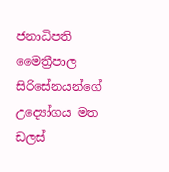ජනාධිපති මෛත්‍රීපාල සිරිසේනයන්ගේ උද්‍යෝගය මත ඩලස්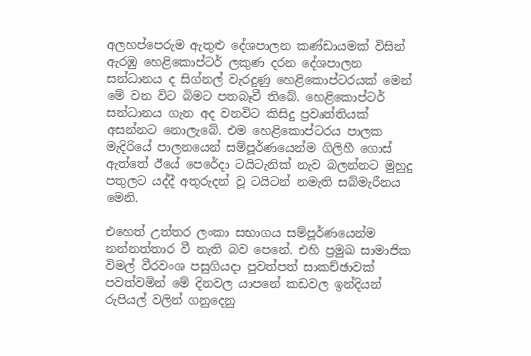අලහප්පෙරුම ඇතුළු දේශපාලන කණ්ඩායමක් විසින් ඇරඹු හෙළිකොප්ටර් ලකුණ දරන දේශපාලන සන්ධානය ද සිග්නල් වැරදුණු හෙළිකොප්ටරයක් මෙන් මේ වන විට බිමට පතබෑවී තිබේ. හෙළිකොප්ටර් සන්ධානය ගැන අද වනවිට කිසිදු ප්‍රවෘත්තියක් අසන්නට නොලැබේ. එම හෙළිකොප්ටරය පාලක මැදිරියේ පාලනයෙන් සම්පූර්ණයෙන්ම ගිලිහී ගොස් ඇත්තේ ඊයේ පෙරේදා ටයිටැනික් නැව බලන්නට මුහුදු පතුලට යද්දී අතුරුදන් වූ ටයිටන් නමැති සබ්මැරීනය මෙනි.

එහෙත් උත්තර ලංකා සභාගය සම්පූර්ණයෙන්ම නන්නත්තාර වී නැති බව පෙනේ. එහි ප්‍රමුඛ සාමාජික විමල් වීරවංශ පසුගියදා පුවත්පත් සාකච්ඡාවක් පවත්වමින් මේ දිනවල යාපනේ කඩවල ඉන්දියන් රුපියල් වලින් ගනුදෙනු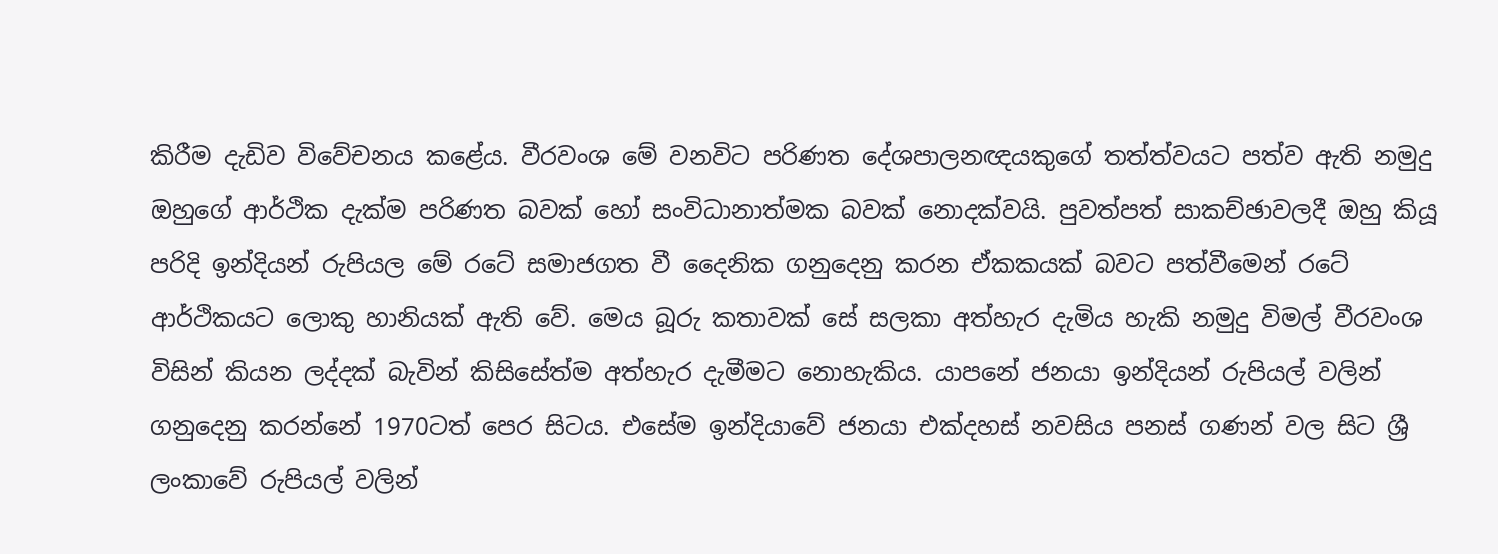කිරීම දැඩිව විවේචනය කළේය. වීරවංශ මේ වනවිට පරිණත දේශපාලනඥයකුගේ තත්ත්වයට පත්ව ඇති නමුදු ඔහුගේ ආර්ථික දැක්ම පරිණත බවක් හෝ සංවිධානාත්මක බවක් නොදක්වයි. පුවත්පත් සාකච්ඡාවලදී ඔහු කියූ පරිදි ඉන්දියන් රුපියල මේ රටේ සමාජගත වී දෛනික ගනුදෙනු කරන ඒකකයක් බවට පත්වීමෙන් රටේ ආර්ථිකයට ලොකු හානියක් ඇති වේ. මෙය බූරු කතාවක් සේ සලකා අත්හැර දැමිය හැකි නමුදු විමල් වීරවංශ විසින් කියන ලද්දක් බැවින් කිසිසේත්ම අත්හැර දැමීමට නොහැකිය. යාපනේ ජනයා ඉන්දියන් රුපියල් වලින් ගනුදෙනු කරන්නේ 1970ටත් පෙර සිටය. එසේම ඉන්දියාවේ ජනයා එක්දහස් නවසිය පනස් ගණන් වල සිට ශ්‍රී ලංකාවේ රුපියල් වලින්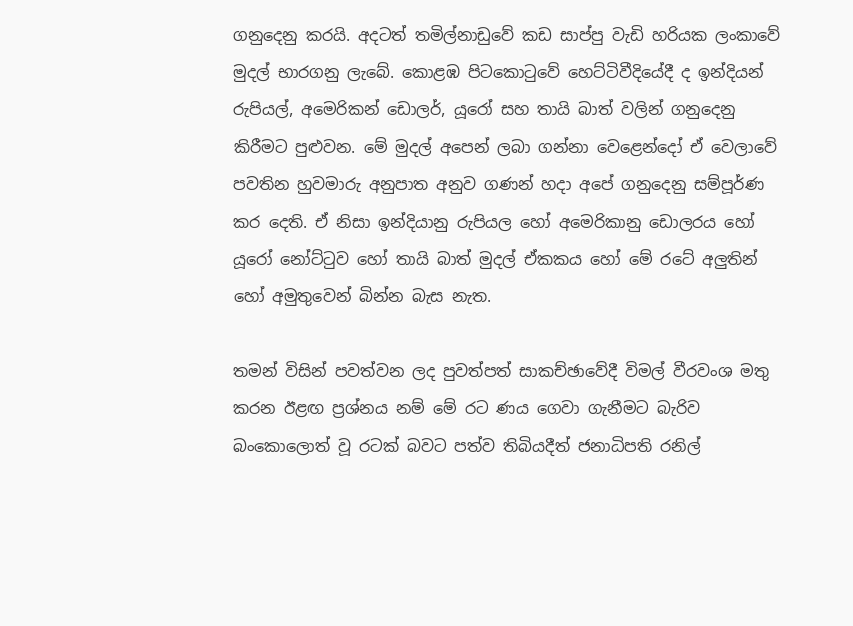ගනුදෙනු කරයි. අදටත් තමිල්නාඩුවේ කඩ සාප්පු වැඩි හරියක ලංකාවේ මුදල් භාරගනු ලැබේ. කොළඹ පිටකොටුවේ හෙට්ටිවීදියේදී ද ඉන්දියන් රුපියල්, අමෙරිකන් ඩොලර්, යූරෝ සහ තායි බාත් වලින් ගනුදෙනු කිරීමට පුළුවන. මේ මුදල් අපෙන් ලබා ගන්නා වෙළෙන්දෝ ඒ වෙලාවේ පවතින හුවමාරු අනුපාත අනුව ගණන් හදා අපේ ගනුදෙනු සම්පූර්ණ කර දෙති. ඒ නිසා ඉන්දියානු රුපියල හෝ අමෙරිකානු ඩොලරය හෝ යූරෝ නෝට්ටුව හෝ තායි බාත් මුදල් ඒකකය හෝ මේ රටේ අලුතින් හෝ අමුතුවෙන් බින්න බැස නැත.

තමන් විසින් පවත්වන ලද පුවත්පත් සාකච්ඡාවේදී විමල් වීරවංශ මතු කරන ඊළඟ ප්‍රශ්නය නම් මේ රට ණය ගෙවා ගැනීමට බැරිව බංකොලොත් වූ රටක් බවට පත්ව තිබියදීත් ජනාධිපති රනිල්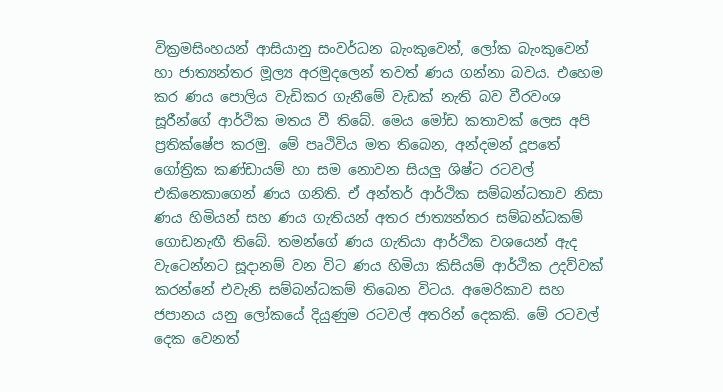වික්‍රමසිංහයන් ආසියානු සංවර්ධන බැංකුවෙන්, ලෝක බැංකුවෙන් හා ජාත්‍යන්තර මූල්‍ය අරමුදලෙන් තවත් ණය ගන්නා බවය. එහෙම කර ණය පොලිය වැඩිකර ගැනීමේ වැඩක් නැති බව වීරවංශ සූරීන්ගේ ආර්ථික මතය වී තිබේ. මෙය මෝඩ කතාවක් ලෙස අපි ප්‍රතික්ෂේප කරමු. මේ පෘථිවිය මත තිබෙන, අන්දමන් දූපතේ ගෝත්‍රික කණ්ඩායම් හා සම නොවන සියලු ශිෂ්ට රටවල් එකිනෙකාගෙන් ණය ගනිති. ඒ අන්තර් ආර්ථික සම්බන්ධතාව නිසා ණය හිමියන් සහ ණය ගැතියන් අතර ජාත්‍යන්තර සම්බන්ධකම් ගොඩනැඟී තිබේ. තමන්ගේ ණය ගැතියා ආර්ථික වශයෙන් ඇද වැටෙන්නට සූදානම් වන විට ණය හිමියා කිසියම් ආර්ථික උදව්වක් කරන්නේ එවැනි සම්බන්ධකම් තිබෙන විටය. අමෙරිකාව සහ ජපානය යනු ලෝකයේ දියුණුම රටවල් අතරින් දෙකකි. මේ රටවල් දෙක වෙනත්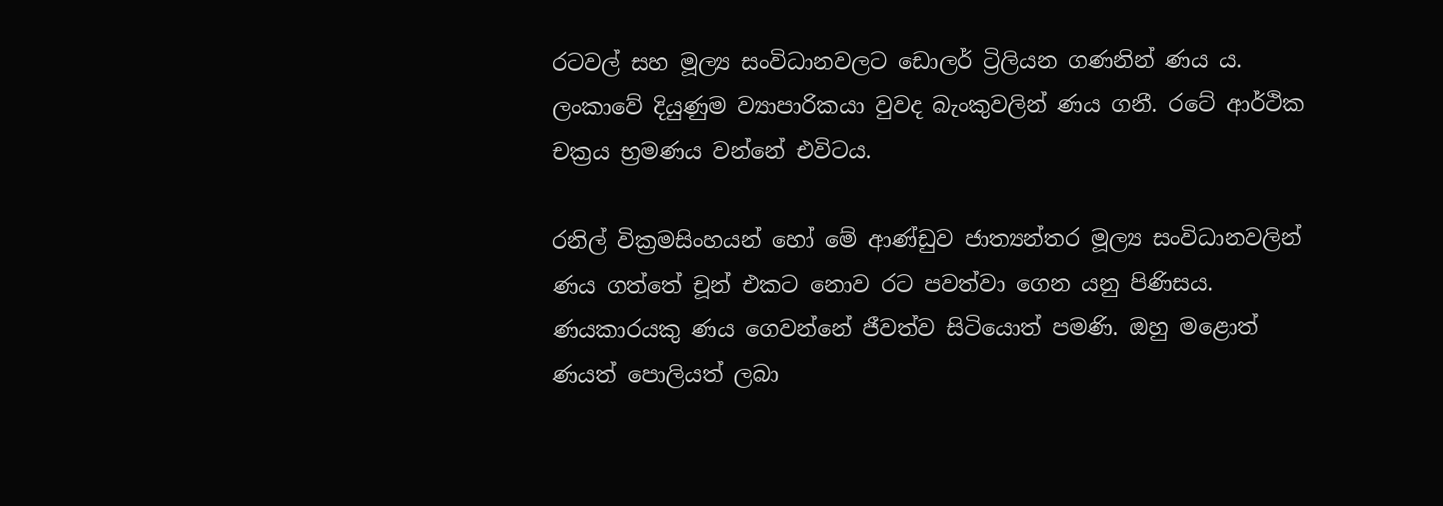රටවල් සහ මූල්‍ය සංවිධානවලට ඩොලර් ට්‍රිලියන ගණනින් ණය ය. ලංකාවේ දියුණුම ව්‍යාපාරිකයා වුවද බැංකුවලින් ණය ගනී. රටේ ආර්ථික චක්‍රය භ්‍රමණය වන්නේ එවිටය.

රනිල් වික්‍රමසිංහයන් හෝ මේ ආණ්ඩුව ජාත්‍යන්තර මූල්‍ය සංවිධානවලින් ණය ගත්තේ චූන් එකට නොව රට පවත්වා ගෙන යනු පිණිසය. ණයකාරයකු ණය ගෙවන්නේ ජීවත්ව සිටියොත් පමණි. ඔහු මළොත් ණයත් පොලියත් ලබා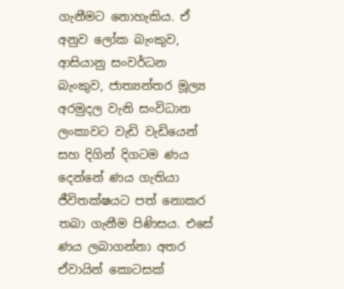ගැනීමට නොහැකිය. ඒ අනුව ලෝක බැංකුව, ආසියානු සංවර්ධන බැංකුව, ජාත්‍යන්තර මූල්‍ය අරමුදල වැනි සංවිධාන ලංකාවට වැඩි වැඩියෙන් සහ දිගින් දිගටම ණය දෙන්නේ ණය ගැතියා ජීවිතක්ෂයට පත් නොකර තබා ගැනීම පිණිසය. එසේ ණය ලබාගන්නා අතර ඒවායින් කොටසක්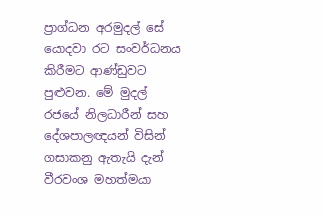ප්‍රාග්ධන අරමුදල් සේ යොදවා රට සංවර්ධනය කිරීමට ආණ්ඩුවට පුළුවන. මේ මුදල් රජයේ නිලධාරීන් සහ දේශපාලඥයන් විසින් ගසාකනු ඇතැයි දැන් වීරවංශ මහත්මයා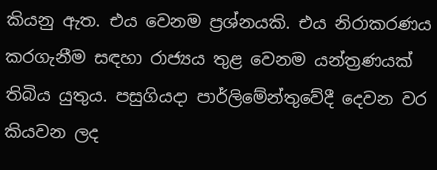කියනු ඇත. එය වෙනම ප්‍රශ්නයකි. එය නිරාකරණය කරගැනීම සඳහා රාජ්‍යය තුළ වෙනම යන්ත්‍රණයක් තිබිය යුතුය. පසුගියදා පාර්ලිමේන්තුවේදී දෙවන වර කියවන ලද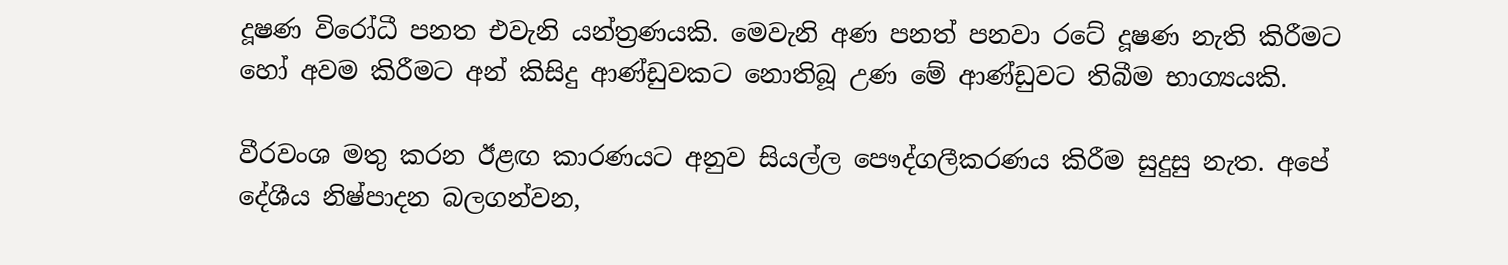දූෂණ විරෝධී පනත එවැනි යන්ත්‍රණයකි. මෙවැනි අණ පනත් පනවා රටේ දූෂණ නැති කිරීමට හෝ අවම කිරීමට අන් කිසිදු ආණ්ඩුවකට නොතිබූ උණ මේ ආණ්ඩුවට තිබීම භාග්‍යයකි.

වීරවංශ මතු කරන ඊළඟ කාරණයට අනුව සියල්ල පෞද්ගලීකරණය කිරීම සුදුසු නැත. අපේ දේශීය නිෂ්පාදන බලගන්වන,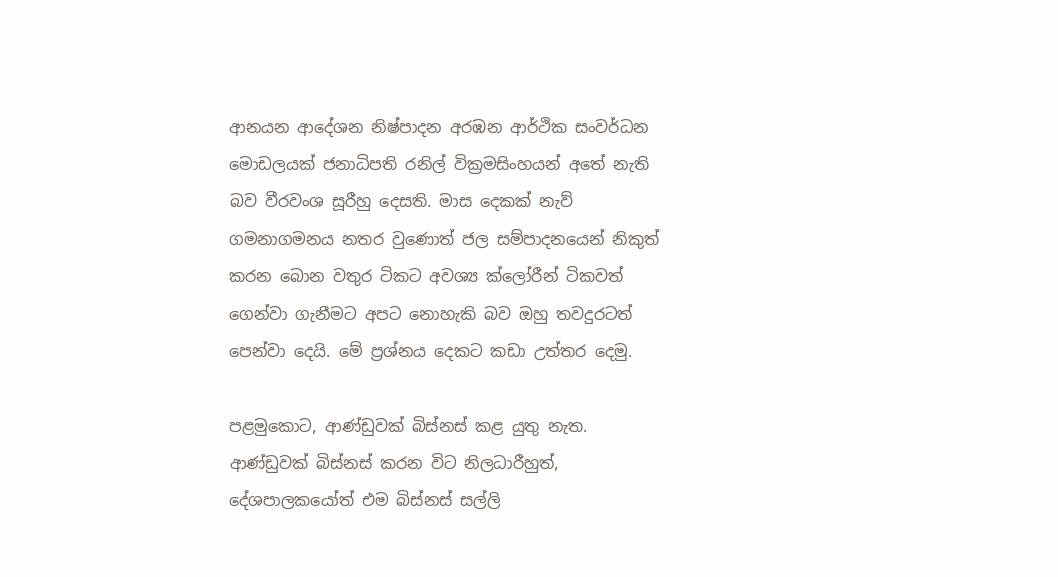ආනයන ආදේශන නිෂ්පාදන අරඹන ආර්ථික සංවර්ධන මොඩලයක් ජනාධිපති රනිල් වික්‍රමසිංහයන් අතේ නැති බව වීරවංශ සූරීහු දෙසති. මාස දෙකක් නැව් ගමනාගමනය නතර වුණොත් ජල සම්පාදනයෙන් නිකුත් කරන බොන වතුර ටිකට අවශ්‍ය ක්ලෝරීන් ටිකවත් ගෙන්වා ගැනීමට අපට නොහැකි බව ඔහු තවදුරටත් පෙන්වා දෙයි. මේ ප්‍රශ්නය දෙකට කඩා උත්තර දෙමු.

පළමුකොට, ආණ්ඩුවක් බිස්නස් කළ යුතු නැත. ආණ්ඩුවක් බිස්නස් කරන විට නිලධාරීහුත්, දේශපාලකයෝත් එම බිස්නස් සල්ලි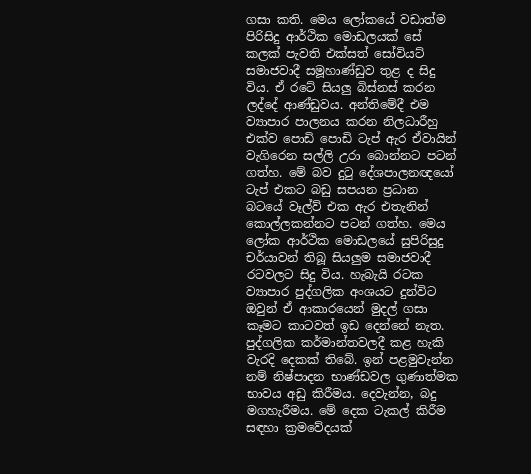ගසා කති. මෙය ලෝකයේ වඩාත්ම පිරිසිදු ආර්ථික මොඩලයක් සේ කලක් පැවති එක්සත් සෝවියට් සමාජවාදී සමූහාණ්ඩුව තුළ ද සිදු විය. ඒ රටේ සියලු බිස්නස් කරන ලද්දේ ආණ්ඩුවය. අන්තිමේදී එම ව්‍යාපාර පාලනය කරන නිලධාරීහු එක්ව පොඩි පොඩි ටැප් ඇර ඒවායින් වැගිරෙන සල්ලි උරා බොන්නට පටන් ගත්හ. මේ බව දුටු දේශපාලනඥයෝ ටැප් එකට බඩු සපයන ප්‍රධාන බටයේ වෑල්ව් එක ඇර එතැනින් කොල්ලකන්නට පටන් ගත්හ. මෙය ලෝක ආර්ථික මොඩලයේ සුපිරිසුදු චර්යාවන් තිබූ සියලුම සමාජවාදී රටවලට සිදු විය. හැබැයි රටක ව්‍යාපාර පුද්ගලික අංශය‍ට දුන්විට ඔවුන් ඒ ආකාරයෙන් මුදල් ගසා කෑමට කාටවත් ඉඩ දෙන්නේ නැත. පුද්ගලික කර්මාන්තවලදී කළ හැකි වැරදි දෙකක් තිබේ. ඉන් පළමුවැන්න නම් නිෂ්පාදන භාණ්ඩවල ගුණාත්මක භාවය අඩු කිරීමය. දෙවැන්න, බදු මගහැරීමය. මේ දෙක ටැකල් කිරීම සඳහා ක්‍රමවේදයක්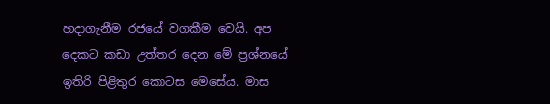හදාගැනීම රජයේ වගකීම වෙයි. අප දෙකට කඩා උත්තර දෙන මේ ප්‍රශ්නයේ ඉතිරි පිළිතුර කොටස මෙසේය. මාස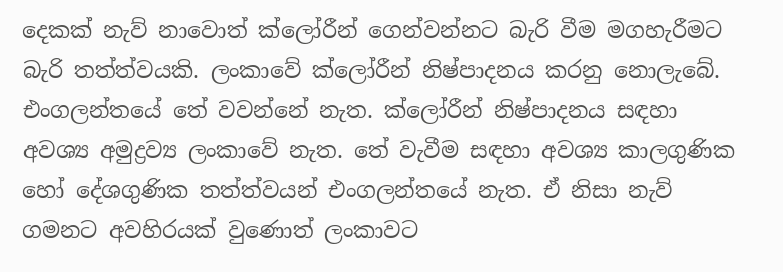දෙකක් නැව් නාවොත් ක්ලෝරීන් ගෙන්වන්නට බැරි වීම මගහැරීමට බැරි තත්ත්වයකි. ලංකාවේ ක්ලෝරීන් නිෂ්පාදනය කරනු නොලැබේ. එංගලන්තයේ තේ වවන්නේ නැත. ක්ලෝරීන් නිෂ්පාදනය සඳහා අවශ්‍ය අමුද්‍රව්‍ය ලංකාවේ නැත. තේ වැවීම සඳහා අවශ්‍ය කාලගුණික හෝ දේශගුණික තත්ත්වයන් එංගලන්තයේ නැත. ඒ නිසා නැව් ගමනට අවහිරයක් වුණොත් ලංකාවට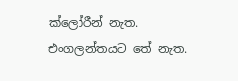ක්ලෝරීන් නැත. එංගලන්තයට තේ නැත.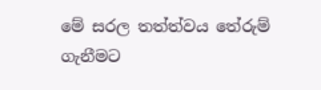මේ සරල තත්ත්වය තේරුම් ගැනීමට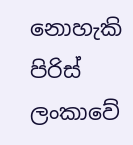නොහැකි පිරිස් ලංකාවේ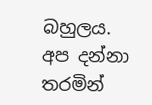බහුලය. අප දන්නා තරමින්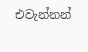එවැන්නන්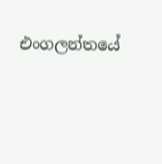එංගලන්තයේ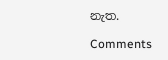නැත.

Comments